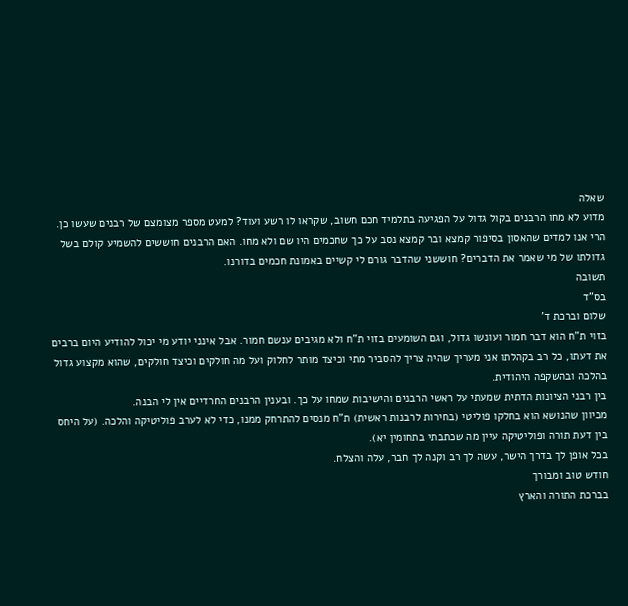שאלה
מדוע לא מחו הרבנים בקול גדול על הפגיעה בתלמיד חכם חשוב, שקראו לו רשע ועוד? למעט מספר מצומצם של רבנים שעשו כן.
הרי אנו למדים שהאסון בסיפור קמצא ובר קמצא נסב על כך שחכמים היו שם ולא מחו. האם הרבנים חוששים להשמיע קולם בשל גדולתו של מי שאמר את הדברים? חוששני שהדבר גורם לי קשיים באמונת חכמים בדורנו.
תשובה
בס"ד
שלום וברכת ד'
בזוי ת"ח הוא דבר חמור ועונשו גדול, וגם השומעים בזוי ת"ח ולא מגיבים ענשם חמור. אבל אינני יודע מי יכול להודיע היום ברבים את דעתו, כל רב בקהלתו אני מעריך שהיה צריך להסביר מתי וכיצד מותר לחלוק ועל מה חולקים וכיצד חולקים, שהוא מקצוע גדול בהלכה ובהשקפה היהודית.
בין רבני הציונות הדתית שמעתי על ראשי הרבנים והישיבות שמחו על כך. ובענין הרבנים החרדיים אין לי הבנה.
מכיוון שהנושא הוא בחלקו פוליטי (בחירות לרבנות ראשית) ת"ח מנסים להתרחק ממנו, כדי לא לערב פוליטיקה והלכה. (על היחס בין דעת תורה ופוליטיקה עיין מה שכתבתי בתחומין יא).
בכל אופן לך בדרך הישר, עשה לך רב וקנה לך חבר, עלה והצלח.
חודש טוב ומבורך
בברכת התורה והארץ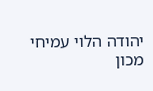יהודה הלוי עמיחי
מכון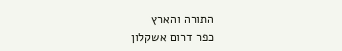התורה והארץ
כפר דרום אשקלון